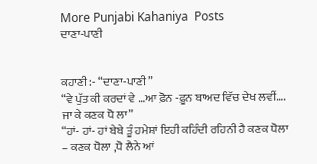More Punjabi Kahaniya  Posts
ਦਾਣਾ-ਪਾਣੀ


ਕਹਾਣੀ :- “ਦਾਣਾ-ਪਾਣੀ”
“ਵੇ ਪੁੱਤ ਕੀ ਕਰਦਾਂ ਵੇ …ਆ ਫ਼ੋਨ -ਫ਼ੂਨ ਬਾਅਦ ਵਿੱਚ ਦੇਖ ਲਵੀਂ…. ਜਾ ਕੇ ਕਣਕ ਧੋ ਲਾ”
“ਹਾਂ- ਹਾਂ- ਹਾਂ ਬੇਬੇ ਤੂੰ ਹਮੇਸ਼ਾਂ ਇਹੀ ਕਹਿੰਦੀ ਰਹਿਨੀ ਹੈ ਕਣਕ ਧੋਲਾ – ਕਣਕ ਧੋਲਾ ,ਧੋ ਲੈਨੇ ਆਂ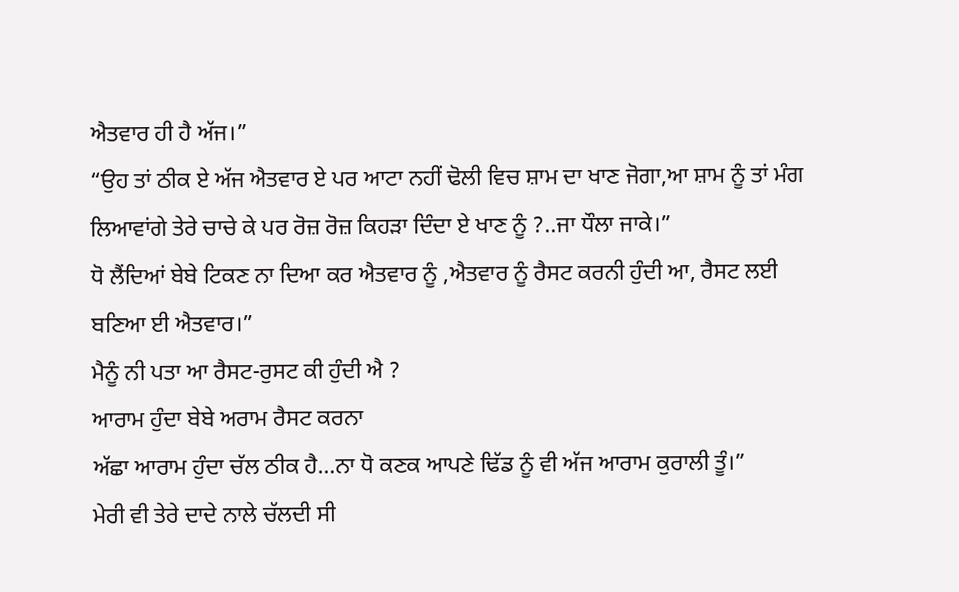ਐਤਵਾਰ ਹੀ ਹੈ ਅੱਜ।”
“ਉਹ ਤਾਂ ਠੀਕ ਏ ਅੱਜ ਐਤਵਾਰ ਏ ਪਰ ਆਟਾ ਨਹੀਂ ਢੋਲੀ ਵਿਚ ਸ਼ਾਮ ਦਾ ਖਾਣ ਜੋਗਾ,ਆ ਸ਼ਾਮ ਨੂੰ ਤਾਂ ਮੰਗ ਲਿਆਵਾਂਗੇ ਤੇਰੇ ਚਾਚੇ ਕੇ ਪਰ ਰੋਜ਼ ਰੋਜ਼ ਕਿਹੜਾ ਦਿੰਦਾ ਏ ਖਾਣ ਨੂੰ ?..ਜਾ ਧੌਲਾ ਜਾਕੇ।”
ਧੋ ਲੈਂਦਿਆਂ ਬੇਬੇ ਟਿਕਣ ਨਾ ਦਿਆ ਕਰ ਐਤਵਾਰ ਨੂੰ ,ਐਤਵਾਰ ਨੂੰ ਰੈਸਟ ਕਰਨੀ ਹੁੰਦੀ ਆ, ਰੈਸਟ ਲਈ ਬਣਿਆ ਈ ਐਤਵਾਰ।”
ਮੈਨੂੰ ਨੀ ਪਤਾ ਆ ਰੈਸਟ-ਰੁਸਟ ਕੀ ਹੁੰਦੀ ਐ ?
ਆਰਾਮ ਹੁੰਦਾ ਬੇਬੇ ਅਰਾਮ ਰੈਸਟ ਕਰਨਾ
ਅੱਛਾ ਆਰਾਮ ਹੁੰਦਾ ਚੱਲ ਠੀਕ ਹੈ…ਨਾ ਧੋ ਕਣਕ ਆਪਣੇ ਢਿੱਡ ਨੂੰ ਵੀ ਅੱਜ ਆਰਾਮ ਕੁਰਾਲੀ ਤੂੰ।”
ਮੇਰੀ ਵੀ ਤੇਰੇ ਦਾਦੇ ਨਾਲੇ ਚੱਲਦੀ ਸੀ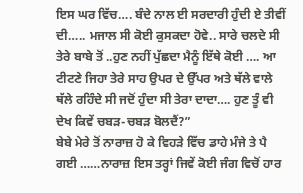ਇਸ ਘਰ ਵਿੱਚ…. ਬੰਦੇ ਨਾਲ ਈ ਸਰਦਾਰੀ ਹੁੰਦੀ ਏ ਤੀਵੀਂ ਦੀ….. ਮਜਾਲ ਸੀ ਕੋਈ ਕੁਸਕਦਾ ਹੋਵੇ.. ਸਾਰੇ ਚਲਦੇ ਸੀ ਤੇਰੇ ਬਾਬੇ ਤੋਂ ..ਹੁਣ ਨਹੀਂ ਪੁੱਛਦਾ ਮੈਨੂੰ ਇੱਥੇ ਕੋਈ …. ਆ ਟੀਟਣੇ ਜਿਹਾ ਤੇਰੇ ਸਾਹ ਉਪਰ ਦੇ ਉੱਪਰ ਅਤੇ ਥੱਲੇ ਵਾਲੇ ਥੱਲੇ ਰਹਿੰਦੇ ਸੀ ਜਦੋਂ ਹੁੰਦਾ ਸੀ ਤੇਰਾ ਦਾਦਾ…. ਹੁਣ ਤੂੰ ਵੀ ਦੇਖ ਕਿਵੇਂ ਚਬੜ-ਚਬੜ ਬੋਲਦੈਂ?”
ਬੇਬੇ ਮੇਰੇ ਤੋਂ ਨਾਰਾਜ਼ ਹੋ ਕੇ ਵਿਹੜੇ ਵਿੱਚ ਡਾਹੇ ਮੰਜੇ ਤੇ ਪੈ ਗਈ ……ਨਾਰਾਜ਼ ਇਸ ਤਰ੍ਹਾਂ ਜਿਵੇਂ ਕੋਈ ਜੰਗ ਵਿਚੋਂ ਹਾਰ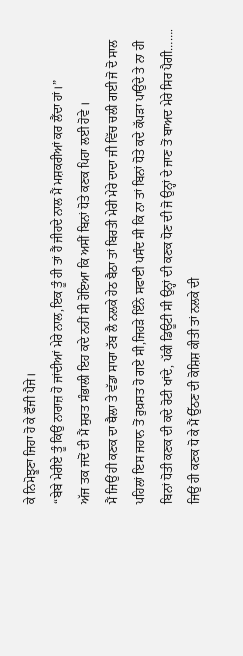ਕੇ ਨਿਮੋਝੂਣਾ ਜਿਹਾ ਹੋ ਕੇ ਫੌਜੀ ਪੈਜੇ।
“ਬੇਬੇ ਮੇਰੀਏ ਤੂੰ ਕਿਉਂ ਨਾਰਾਜ਼ ਹੋ ਜਾਂਦੀਆਂ ਮੇਰੇ ਨਾਲ,ਇਕ ਤੂੰ ਹੀ ਤਾਂ ਹੈਂ ਜੀਹਦੇ ਨਾਲ ਮੈਂ ਮਸ਼ਕਰੀਆਂ ਕਰ ਲੈਂਦਾ ਹਾਂ।”
ਅੱਜ ਤਕ ਜਦੋਂ ਦੀ ਮੈਂ ਸੁਰਤ ਸੰਭਾਲੀ ਇਹ ਕਦੇ ਨਹੀਂ ਸੀ ਹੋਇਆ ਕਿ ਅਸੀਂ ਬਿਨਾਂ ਧੋਤੇ ਕਣਕ ਪਿਹਾ ਲਈ ਹੋਵੇ ।
ਮੈਂ ਜਿਉਂ ਹੀ ਕਣਕ ਦਾ ਥੈਲਾ ਤੇ ਵੱਡਾ ਸਾਰਾ ਟੱਬ ਲੈ ਨਲਕੇ ਹੇਠ ਬੈਠਾ ਤਾਂ ਬਿਰਤੀ ਮੇਰੀ ਮੇਰੇ ਦਾਦਾ ਜੀ ਵਿੱਚ ਚਲੀ ਗਈ ਜੋ ਦੋ ਸਾਲ ਪਹਿਲਾਂ ਇਸ ਜਹਾਨ ਤੋਂ ਰੁਖ਼ਸਤ ਹੋ ਗਏ ਸੀ,ਜਿਹੜੇ ਇੰਨੇ ਸਫਾਈ ਪਸੰਦ ਸੀ ਕਿ ਨਾ ਤਾਂ ਬਿਨਾਂ ਧੋਤੇ ਕਦੇ ਕੱਪੜਾ ਪਾਉਂਦੇ ਤੇ ਨਾ ਹੀ ਬਿਨਾਂ ਧੋਤੀ ਕਣਕ ਦੀ ਕਦੇ ਰੋਟੀ ਖਾਂਦੇ, ਪੱਕੀ ਡਿਊਟੀ ਸੀ ਉਨ੍ਹਾਂ ਦੀ ਕਣਕ ਧੋਣ ਦੀ ਜੋ ਉਨ੍ਹਾਂ ਦੇ ਜਾਣ ਤੋਂ ਬਾਅਦ ਮੇਰੇ ਸਿਰ ਪੈਗੀ…….
ਜਿਉਂ ਹੀ ਕਣਕ ਧੋ ਕੇ ਮੈਂ ਉੱਠਣ ਦੀ ਕੋਸ਼ਿਸ਼ ਕੀਤੀ ਤਾਂ ਨਲਕੇ ਦੀ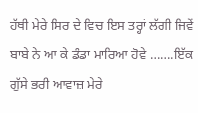ਹੱਥੀ ਮੇਰੇ ਸਿਰ ਦੇ ਵਿਚ ਇਸ ਤਰ੍ਹਾਂ ਲੱਗੀ ਜਿਵੇਂ ਬਾਬੇ ਨੇ ਆ ਕੇ ਡੰਡਾ ਮਾਰਿਆ ਹੋਵੇ …….ਇੱਕ ਗੁੱਸੇ ਭਰੀ ਆਵਾਜ਼ ਮੇਰੇ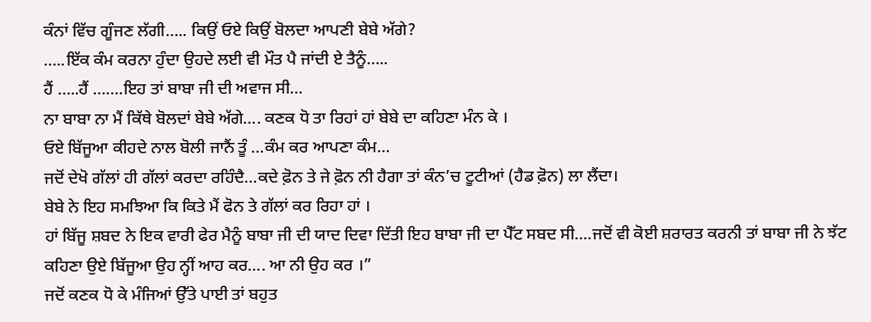ਕੰਨਾਂ ਵਿੱਚ ਗੂੰਜਣ ਲੱਗੀ….. ਕਿਉਂ ਓਏ ਕਿਉਂ ਬੋਲਦਾ ਆਪਣੀ ਬੇਬੇ ਅੱਗੇ?
…..ਇੱਕ ਕੰਮ ਕਰਨਾ ਹੁੰਦਾ ਉਹਦੇ ਲਈ ਵੀ ਮੌਤ ਪੈ ਜਾਂਦੀ ਏ ਤੈਨੂੰ…..
ਹੈਂ …..ਹੈਂ …….ਇਹ ਤਾਂ ਬਾਬਾ ਜੀ ਦੀ ਅਵਾਜ ਸੀ…
ਨਾ ਬਾਬਾ ਨਾ ਮੈਂ ਕਿੱਥੇ ਬੋਲਦਾਂ ਬੇਬੇ ਅੱਗੇ…. ਕਣਕ ਧੋ ਤਾ ਰਿਹਾਂ ਹਾਂ ਬੇਬੇ ਦਾ ਕਹਿਣਾ ਮੰਨ ਕੇ ।
ਓਏ ਬਿੱਜੂਆ ਕੀਹਦੇ ਨਾਲ ਬੋਲੀ ਜਾਨੈਂ ਤੂੰ …ਕੰਮ ਕਰ ਆਪਣਾ ਕੰਮ…
ਜਦੋਂ ਦੇਖੋ ਗੱਲਾਂ ਹੀ ਗੱਲਾਂ ਕਰਦਾ ਰਹਿੰਦੈ…ਕਦੇ ਫ਼ੋਨ ਤੇ ਜੇ ਫ਼ੋਨ ਨੀ ਹੈਗਾ ਤਾਂ ਕੰਨ’ਚ ਟੂਟੀਆਂ (ਹੈਡ ਫ਼ੋਨ) ਲਾ ਲੈਂਦਾ।
ਬੇਬੇ ਨੇ ਇਹ ਸਮਝਿਆ ਕਿ ਕਿਤੇ ਮੈਂ ਫੋਨ ਤੇ ਗੱਲਾਂ ਕਰ ਰਿਹਾ ਹਾਂ ।
ਹਾਂ ਬਿੱਜੂ ਸ਼ਬਦ ਨੇ ਇਕ ਵਾਰੀ ਫੇਰ ਮੈਨੂੰ ਬਾਬਾ ਜੀ ਦੀ ਯਾਦ ਦਿਵਾ ਦਿੱਤੀ ਇਹ ਬਾਬਾ ਜੀ ਦਾ ਪੈੱਟ ਸਬਦ ਸੀ….ਜਦੋਂ ਵੀ ਕੋਈ ਸ਼ਰਾਰਤ ਕਰਨੀ ਤਾਂ ਬਾਬਾ ਜੀ ਨੇ ਝੱਟ ਕਹਿਣਾ ਉਏ ਬਿੱਜੂਆ ਉਹ ਨ੍ਹੀਂ ਆਹ ਕਰ…. ਆ ਨੀ ਉਹ ਕਰ ।”
ਜਦੋਂ ਕਣਕ ਧੋ ਕੇ ਮੰਜਿਆਂ ਉੱਤੇ ਪਾਈ ਤਾਂ ਬਹੁਤ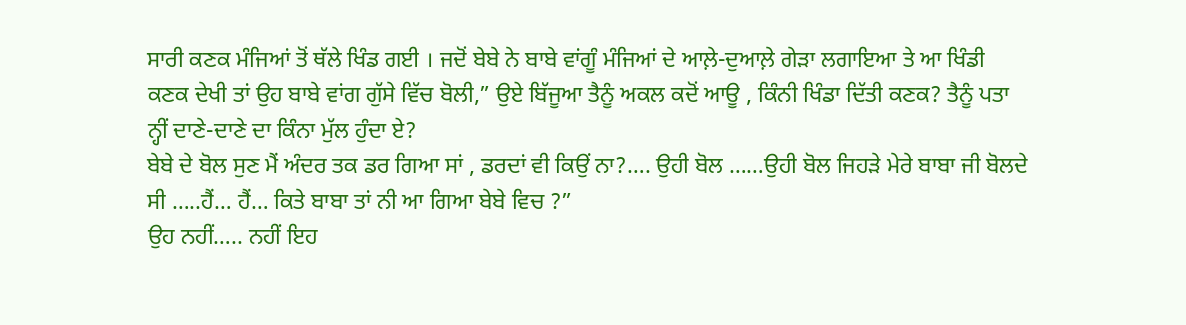ਸਾਰੀ ਕਣਕ ਮੰਜਿਆਂ ਤੋਂ ਥੱਲੇ ਖਿੰਡ ਗਈ । ਜਦੋਂ ਬੇਬੇ ਨੇ ਬਾਬੇ ਵਾਂਗੂੰ ਮੰਜਿਆਂ ਦੇ ਆਲ਼ੇ-ਦੁਆਲ਼ੇ ਗੇੜਾ ਲਗਾਇਆ ਤੇ ਆ ਖਿੰਡੀ ਕਣਕ ਦੇਖੀ ਤਾਂ ਉਹ ਬਾਬੇ ਵਾਂਗ ਗੁੱਸੇ ਵਿੱਚ ਬੋਲੀ,” ਉਏ ਬਿੱਜੂਆ ਤੈਨੂੰ ਅਕਲ ਕਦੋਂ ਆਊ , ਕਿੰਨੀ ਖਿੰਡਾ ਦਿੱਤੀ ਕਣਕ? ਤੈਨੂੰ ਪਤਾ ਨ੍ਹੀਂ ਦਾਣੇ-ਦਾਣੇ ਦਾ ਕਿੰਨਾ ਮੁੱਲ ਹੁੰਦਾ ਏ?
ਬੇਬੇ ਦੇ ਬੋਲ ਸੁਣ ਮੈਂ ਅੰਦਰ ਤਕ ਡਰ ਗਿਆ ਸਾਂ , ਡਰਦਾਂ ਵੀ ਕਿਉਂ ਨਾ?…. ਉਹੀ ਬੋਲ ……ਉਹੀ ਬੋਲ ਜਿਹੜੇ ਮੇਰੇ ਬਾਬਾ ਜੀ ਬੋਲਦੇ ਸੀ …..ਹੈਂ… ਹੈਂ… ਕਿਤੇ ਬਾਬਾ ਤਾਂ ਨੀ ਆ ਗਿਆ ਬੇਬੇ ਵਿਚ ?”
ਉਹ ਨਹੀਂ….. ਨਹੀਂ ਇਹ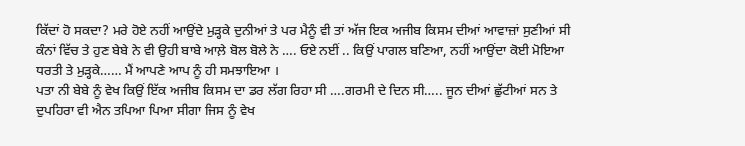ਕਿੱਦਾਂ ਹੋ ਸਕਦਾ? ਮਰੇ ਹੋਏ ਨਹੀਂ ਆਉਂਦੇ ਮੁੜ੍ਹਕੇ ਦੁਨੀਆਂ ਤੇ ਪਰ ਮੈਨੂੰ ਵੀ ਤਾਂ ਅੱਜ ਇਕ ਅਜੀਬ ਕਿਸਮ ਦੀਆਂ ਆਵਾਜ਼ਾਂ ਸੁਣੀਆਂ ਸੀ ਕੰਨਾਂ ਵਿੱਚ ਤੇ ਹੁਣ ਬੇਬੇ ਨੇ ਵੀ ਉਹੀ ਬਾਬੇ ਆਲ਼ੇ ਬੋਲ ਬੋਲੇ ਨੇ …. ਓਏ ਨਈਂ .. ਕਿਉਂ ਪਾਗਲ ਬਣਿਆ, ਨਹੀਂ ਆਉਂਦਾ ਕੋਈ ਮੋਇਆ ਧਰਤੀ ਤੇ ਮੁੜ੍ਹਕੇ…… ਮੈਂ ਆਪਣੇ ਆਪ ਨੂੰ ਹੀ ਸਮਝਾਇਆ ।
ਪਤਾ ਨੀ ਬੇਬੇ ਨੂੰ ਵੇਖ ਕਿਉਂ ਇੱਕ ਅਜੀਬ ਕਿਸਮ ਦਾ ਡਰ ਲੱਗ ਰਿਹਾ ਸੀ ….ਗਰਮੀ ਦੇ ਦਿਨ ਸੀ….. ਜੂਨ ਦੀਆਂ ਛੁੱਟੀਆਂ ਸਨ ਤੇ ਦੁਪਹਿਰਾ ਵੀ ਐਨ ਤਪਿਆ ਪਿਆ ਸੀਗਾ ਜਿਸ ਨੂੰ ਵੇਖ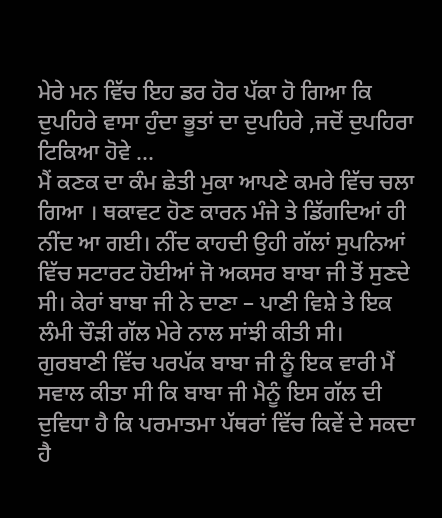ਮੇਰੇ ਮਨ ਵਿੱਚ ਇਹ ਡਰ ਹੋਰ ਪੱਕਾ ਹੋ ਗਿਆ ਕਿ ਦੁਪਹਿਰੇ ਵਾਸਾ ਹੁੰਦਾ ਭੂਤਾਂ ਦਾ ਦੁਪਹਿਰੇ ,ਜਦੋਂ ਦੁਪਹਿਰਾ ਟਿਕਿਆ ਹੋਵੇ …
ਮੈਂ ਕਣਕ ਦਾ ਕੰਮ ਛੇਤੀ ਮੁਕਾ ਆਪਣੇ ਕਮਰੇ ਵਿੱਚ ਚਲਾ ਗਿਆ । ਥਕਾਵਟ ਹੋਣ ਕਾਰਨ ਮੰਜੇ ਤੇ ਡਿੱਗਦਿਆਂ ਹੀ ਨੀਂਦ ਆ ਗਈ। ਨੀਂਦ ਕਾਹਦੀ ਉਹੀ ਗੱਲਾਂ ਸੁਪਨਿਆਂ ਵਿੱਚ ਸਟਾਰਟ ਹੋਈਆਂ ਜੋ ਅਕਸਰ ਬਾਬਾ ਜੀ ਤੋਂ ਸੁਣਦੇ ਸੀ। ਕੇਰਾਂ ਬਾਬਾ ਜੀ ਨੇ ਦਾਣਾ – ਪਾਣੀ ਵਿਸ਼ੇ ਤੇ ਇਕ ਲੰਮੀ ਚੌੜੀ ਗੱਲ ਮੇਰੇ ਨਾਲ ਸਾਂਝੀ ਕੀਤੀ ਸੀ।
ਗੁਰਬਾਣੀ ਵਿੱਚ ਪਰਪੱਕ ਬਾਬਾ ਜੀ ਨੂੰ ਇਕ ਵਾਰੀ ਮੈਂ ਸਵਾਲ ਕੀਤਾ ਸੀ ਕਿ ਬਾਬਾ ਜੀ ਮੈਨੂੰ ਇਸ ਗੱਲ ਦੀ ਦੁਵਿਧਾ ਹੈ ਕਿ ਪਰਮਾਤਮਾ ਪੱਥਰਾਂ ਵਿੱਚ ਕਿਵੇਂ ਦੇ ਸਕਦਾ ਹੈ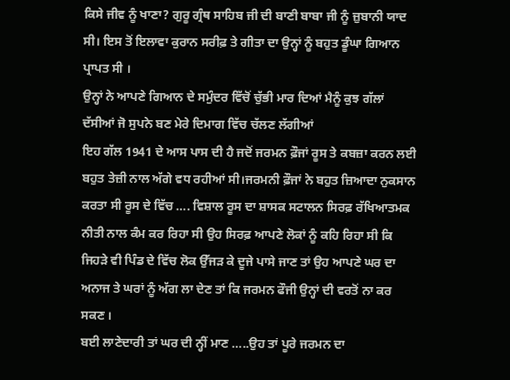ਕਿਸੇ ਜੀਵ ਨੂੰ ਖਾਣਾ? ਗੁਰੂ ਗ੍ਰੰਥ ਸਾਹਿਬ ਜੀ ਦੀ ਬਾਣੀ ਬਾਬਾ ਜੀ ਨੂੰ ਜ਼ੁਬਾਨੀ ਯਾਦ ਸੀ। ਇਸ ਤੋਂ ਇਲਾਵਾ ਕੁਰਾਨ ਸਰੀਫ਼ ਤੇ ਗੀਤਾ ਦਾ ਉਨ੍ਹਾਂ ਨੂੰ ਬਹੁਤ ਡੂੰਘਾ ਗਿਆਨ ਪ੍ਰਾਪਤ ਸੀ ।
ਉਨ੍ਹਾਂ ਨੇ ਆਪਣੇ ਗਿਆਨ ਦੇ ਸਮੁੰਦਰ ਵਿੱਚੋਂ ਚੁੱਭੀ ਮਾਰ ਦਿਆਂ ਮੈਨੂੰ ਕੁਝ ਗੱਲਾਂ ਦੱਸੀਆਂ ਜੋ ਸੁਪਨੇ ਬਣ ਮੇਰੇ ਦਿਮਾਗ ਵਿੱਚ ਚੱਲਣ ਲੱਗੀਆਂ
ਇਹ ਗੱਲ 1941 ਦੇ ਆਸ ਪਾਸ ਦੀ ਹੈ ਜਦੋਂ ਜਰਮਨ ਫ਼ੌਜਾਂ ਰੂਸ ਤੇ ਕਬਜ਼ਾ ਕਰਨ ਲਈ ਬਹੁਤ ਤੇਜ਼ੀ ਨਾਲ ਅੱਗੇ ਵਧ ਰਹੀਆਂ ਸੀ।ਜਰਮਨੀ ਫ਼ੌਜਾਂ ਨੇ ਬਹੁਤ ਜ਼ਿਆਦਾ ਨੁਕਸਾਨ ਕਰਤਾ ਸੀ ਰੂਸ ਦੇ ਵਿੱਚ …. ਵਿਸ਼ਾਲ ਰੂਸ ਦਾ ਸ਼ਾਸਕ ਸਟਾਲਨ ਸਿਰਫ਼ ਰੱਖਿਆਤਮਕ ਨੀਤੀ ਨਾਲ ਕੰਮ ਕਰ ਰਿਹਾ ਸੀ ਉਹ ਸਿਰਫ਼ ਆਪਣੇ ਲੋਕਾਂ ਨੂੰ ਕਹਿ ਰਿਹਾ ਸੀ ਕਿ ਜਿਹੜੇ ਵੀ ਪਿੰਡ ਦੇ ਵਿੱਚ ਲੋਕ ਉੱਜੜ ਕੇ ਦੂਜੇ ਪਾਸੇ ਜਾਣ ਤਾਂ ਉਹ ਆਪਣੇ ਘਰ ਦਾ ਅਨਾਜ ਤੇ ਘਰਾਂ ਨੂੰ ਅੱਗ ਲਾ ਦੇਣ ਤਾਂ ਕਿ ਜਰਮਨ ਫੌਜੀ ਉਨ੍ਹਾਂ ਦੀ ਵਰਤੋਂ ਨਾ ਕਰ ਸਕਣ ।
ਬਈ ਲਾਣੇਦਾਰੀ ਤਾਂ ਘਰ ਦੀ ਨ੍ਹੀਂ ਮਾਣ …..ਉਹ ਤਾਂ ਪੂਰੇ ਜਰਮਨ ਦਾ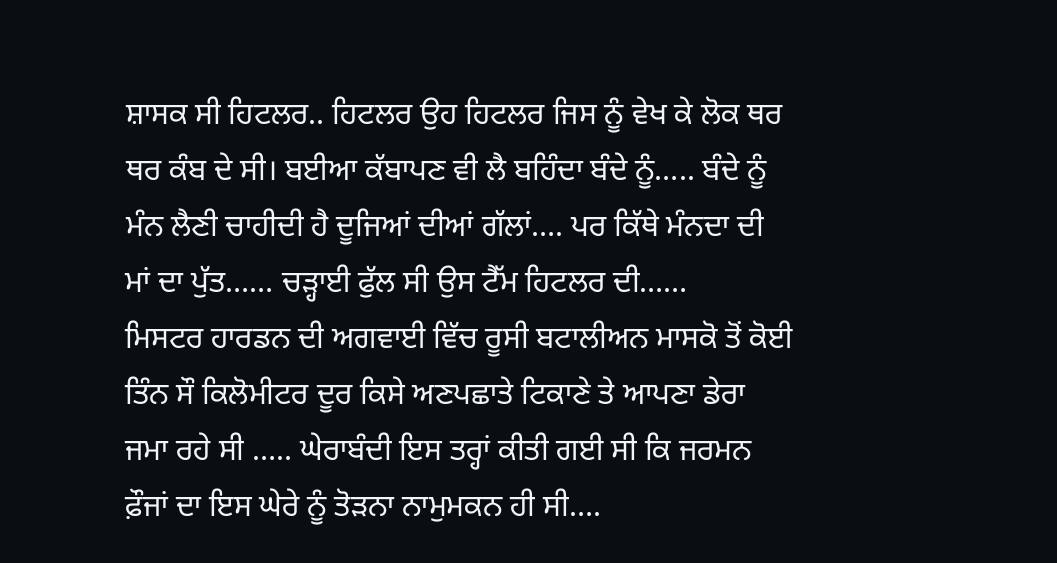ਸ਼ਾਸਕ ਸੀ ਹਿਟਲਰ.. ਹਿਟਲਰ ਉਹ ਹਿਟਲਰ ਜਿਸ ਨੂੰ ਵੇਖ ਕੇ ਲੋਕ ਥਰ ਥਰ ਕੰਬ ਦੇ ਸੀ। ਬਈਆ ਕੱਬਾਪਣ ਵੀ ਲੈ ਬਹਿੰਦਾ ਬੰਦੇ ਨੂੰ….. ਬੰਦੇ ਨੂੰ ਮੰਨ ਲੈਣੀ ਚਾਹੀਦੀ ਹੈ ਦੂਜਿਆਂ ਦੀਆਂ ਗੱਲਾਂ…. ਪਰ ਕਿੱਥੇ ਮੰਨਦਾ ਦੀ ਮਾਂ ਦਾ ਪੁੱਤ…… ਚੜ੍ਹਾਈ ਫੁੱਲ ਸੀ ਉਸ ਟੈੱਮ ਹਿਟਲਰ ਦੀ……
ਮਿਸਟਰ ਹਾਰਡਨ ਦੀ ਅਗਵਾਈ ਵਿੱਚ ਰੂਸੀ ਬਟਾਲੀਅਨ ਮਾਸਕੋ ਤੋਂ ਕੋਈ ਤਿੰਨ ਸੌ ਕਿਲੋਮੀਟਰ ਦੂਰ ਕਿਸੇ ਅਣਪਛਾਤੇ ਟਿਕਾਣੇ ਤੇ ਆਪਣਾ ਡੇਰਾ ਜਮਾ ਰਹੇ ਸੀ ….. ਘੇਰਾਬੰਦੀ ਇਸ ਤਰ੍ਹਾਂ ਕੀਤੀ ਗਈ ਸੀ ਕਿ ਜਰਮਨ ਫ਼ੌਜਾਂ ਦਾ ਇਸ ਘੇਰੇ ਨੂੰ ਤੋੜਨਾ ਨਾਮੁਮਕਨ ਹੀ ਸੀ….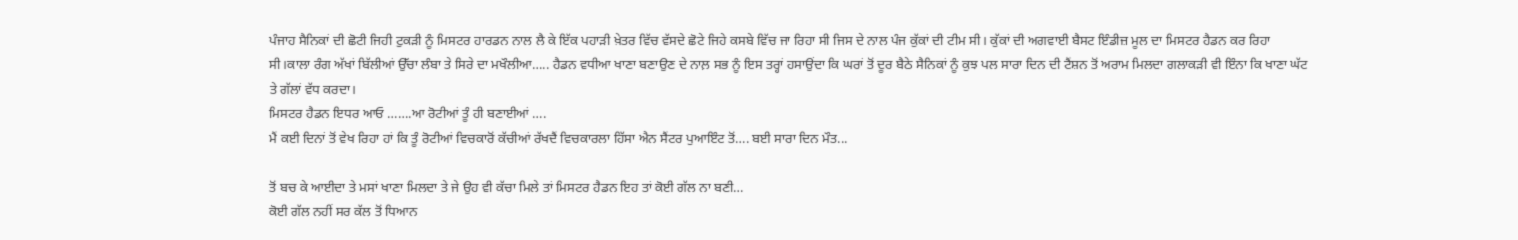ਪੰਜਾਹ ਸੈਨਿਕਾਂ ਦੀ ਛੋਟੀ ਜਿਹੀ ਟੁਕੜੀ ਨੂੰ ਮਿਸਟਰ ਹਾਰਡਨ ਨਾਲ ਲੈ ਕੇ ਇੱਕ ਪਹਾੜੀ ਖ਼ੇਤਰ ਵਿੱਚ ਵੱਸਦੇ ਛੋਟੇ ਜਿਹੇ ਕਸਬੇ ਵਿੱਚ ਜਾ ਰਿਹਾ ਸੀ ਜਿਸ ਦੇ ਨਾਲ ਪੰਜ ਕੁੱਕਾਂ ਦੀ ਟੀਮ ਸੀ। ਕੁੱਕਾਂ ਦੀ ਅਗਵਾਈ ਬੈਸਟ ਇੰਡੀਜ਼ ਮੂਲ ਦਾ ਮਿਸਟਰ ਹੈਡਨ ਕਰ ਰਿਹਾ ਸੀ।ਕਾਲਾ ਰੰਗ ਅੱਖਾਂ ਬਿੱਲੀਆਂ ਉੱਚਾ ਲੰਬਾ ਤੇ ਸਿਰੇ ਦਾ ਮਖੌਲੀਆ….. ਹੈਡਨ ਵਧੀਆ ਖਾਣਾ ਬਣਾਉਣ ਦੇ ਨਾਲ਼ ਸਭ ਨੂੰ ਇਸ ਤਰ੍ਹਾਂ ਹਸਾਉਂਦਾ ਕਿ ਘਰਾਂ ਤੋਂ ਦੂਰ ਬੈਠੇ ਸੈਨਿਕਾਂ ਨੂੰ ਕੁਝ ਪਲ ਸਾਰਾ ਦਿਨ ਦੀ ਟੈਂਸ਼ਨ ਤੋਂ ਅਰਾਮ ਮਿਲਦਾ ਗਲਾਕੜੀ ਵੀ ਇੰਨਾ ਕਿ ਖਾਣਾ ਘੱਟ ਤੇ ਗੱਲਾਂ ਵੱਧ ਕਰਦਾ।
ਮਿਸਟਰ ਹੈਡਨ ਇਧਰ ਆਓ …….ਆ ਰੋਟੀਆਂ ਤੂੰ ਹੀ ਬਣਾਈਆਂ ….
ਮੈਂ ਕਈ ਦਿਨਾਂ ਤੋਂ ਵੇਖ ਰਿਹਾ ਹਾਂ ਕਿ ਤੂੰ ਰੋਟੀਆਂ ਵਿਚਕਾਰੋਂ ਕੱਚੀਆਂ ਰੱਖਦੈਂ ਵਿਚਕਾਰਲਾ ਹਿੱਸਾ ਐਨ ਸੈਂਟਰ ਪੁਆਇੰਟ ਤੋਂ…. ਬਈ ਸਾਰਾ ਦਿਨ ਮੌਤ...

ਤੋਂ ਬਚ ਕੇ ਆਈਦਾ ਤੇ ਮਸਾਂ ਖਾਣਾ ਮਿਲਦਾ ਤੇ ਜੇ ਉਹ ਵੀ ਕੱਚਾ ਮਿਲੇ ਤਾਂ ਮਿਸਟਰ ਹੈਡਨ ਇਹ ਤਾਂ ਕੋਈ ਗੱਲ ਨਾ ਬਣੀ…
ਕੋਈ ਗੱਲ ਨਹੀਂ ਸਰ ਕੱਲ ਤੋਂ ਧਿਆਨ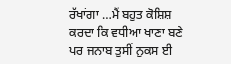ਰੱਖਾਂਗਾ …ਮੈਂ ਬਹੁਤ ਕੋਸ਼ਿਸ਼ ਕਰਦਾ ਕਿ ਵਧੀਆ ਖਾਣਾ ਬਣੇ ਪਰ ਜਨਾਬ ਤੁਸੀਂ ਨੁਕਸ ਈ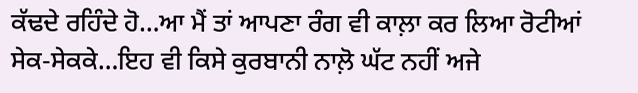ਕੱਢਦੇ ਰਹਿੰਦੇ ਹੋ…ਆ ਮੈਂ ਤਾਂ ਆਪਣਾ ਰੰਗ ਵੀ ਕਾਲ਼ਾ ਕਰ ਲਿਆ ਰੋਟੀਆਂ ਸੇਕ-ਸੇਕਕੇ…ਇਹ ਵੀ ਕਿਸੇ ਕੁਰਬਾਨੀ ਨਾਲ਼ੋ ਘੱਟ ਨਹੀਂ ਅਜੇ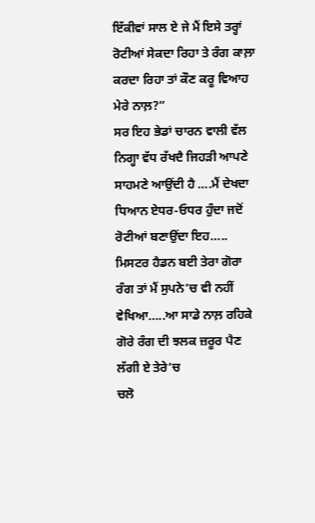ਇੱਕੀਵਾਂ ਸਾਲ ਏ ਜੇ ਮੈਂ ਇਸੇ ਤਰ੍ਹਾਂ ਰੋਟੀਆਂ ਸੇਕਦਾ ਰਿਹਾ ਤੇ ਰੰਗ ਕਾਲ਼ਾ ਕਰਦਾ ਰਿਹਾ ਤਾਂ ਕੌਣ ਕਰੂ ਵਿਆਹ ਮੇਰੇ ਨਾਲ਼?”
ਸਰ ਇਹ ਭੇਡਾਂ ਚਾਰਨ ਵਾਲੀ ਵੱਲ ਨਿਗ੍ਹਾ ਵੱਧ ਰੱਖਦੈ ਜਿਹੜੀ ਆਪਣੇ ਸਾਹਮਣੇ ਆਉਂਦੀ ਹੈ ….ਮੈਂ ਦੇਖਦਾ ਧਿਆਨ ਏਧਰ-ਓਧਰ ਹੁੰਦਾ ਜਦੋਂ ਰੋਟੀਆਂ ਬਣਾਉਂਦਾ ਇਹ…..
ਮਿਸਟਰ ਹੈਡਨ ਬਈ ਤੇਰਾ ਗੋਰਾ ਰੰਗ ਤਾਂ ਮੈਂ ਸੁਪਨੇ’ਚ ਵੀ ਨਹੀਂ ਵੇਖਿਆ…..ਆ ਸਾਡੇ ਨਾਲ਼ ਰਹਿਕੇ ਗੋਰੇ ਰੰਗ ਦੀ ਝਲਕ ਜ਼ਰੂਰ ਪੈਣ ਲੱਗੀ ਏ ਤੇਰੇ’ਚ
ਚਲੋ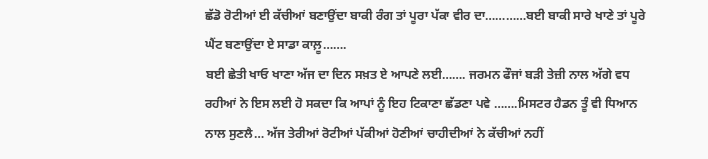ਛੱਡੋ ਰੋਟੀਆਂ ਈ ਕੱਚੀਆਂ ਬਣਾਉਂਦਾ ਬਾਕੀ ਰੰਗ ਤਾਂ ਪੂਰਾ ਪੱਕਾ ਵੀਰ ਦਾ…………ਬਈ ਬਾਕੀ ਸਾਰੇ ਖਾਣੇ ਤਾਂ ਪੂਰੇ ਘੈਂਟ ਬਣਾਉਂਦਾ ਏ ਸਾਡਾ ਕਾਲ਼ੂ…….
ਬਈ ਛੇਤੀ ਖਾਓ ਖਾਣਾ ਅੱਜ ਦਾ ਦਿਨ ਸਖ਼ਤ ਏ ਆਪਣੇ ਲਈ……. ਜਰਮਨ ਫੌਜਾਂ ਬੜੀ ਤੇਜ਼ੀ ਨਾਲ ਅੱਗੇ ਵਧ ਰਹੀਆਂ ਨੇ ਇਸ ਲਈ ਹੋ ਸਕਦਾ ਕਿ ਆਪਾਂ ਨੂੰ ਇਹ ਟਿਕਾਣਾ ਛੱਡਣਾ ਪਵੇ …….ਮਿਸਟਰ ਹੈਡਨ ਤੂੰ ਵੀ ਧਿਆਨ ਨਾਲ ਸੁਣਲੈ… ਅੱਜ ਤੇਰੀਆਂ ਰੋਟੀਆਂ ਪੱਕੀਆਂ ਹੋਣੀਆਂ ਚਾਹੀਦੀਆਂ ਨੇ ਕੱਚੀਆਂ ਨਹੀਂ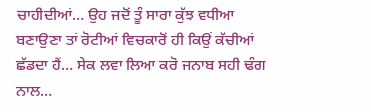ਚਾਹੀਦੀਆਂ… ਉਹ ਜਦੋਂ ਤੂੰ ਸਾਰਾ ਕੁੱਝ ਵਧੀਆ ਬਣਾਉਣਾ ਤਾਂ ਰੋਟੀਆਂ ਵਿਚਕਾਰੋਂ ਹੀ ਕਿਉਂ ਕੱਚੀਆਂ ਛੱਡਦਾ ਹੈਂ… ਸੇਕ ਲਵਾ ਲਿਆ ਕਰੋ ਜਨਾਬ ਸਹੀ ਢੰਗ ਨਾਲ…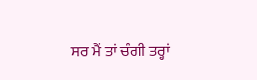ਸਰ ਮੈਂ ਤਾਂ ਚੰਗੀ ਤਰ੍ਹਾਂ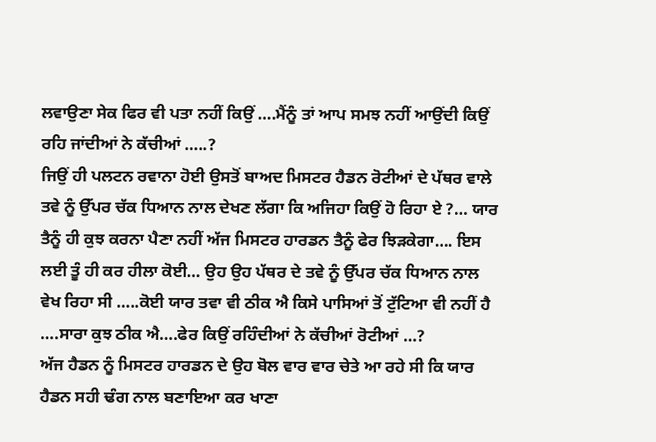ਲਵਾਉਣਾ ਸੇਕ ਫਿਰ ਵੀ ਪਤਾ ਨਹੀਂ ਕਿਉਂ ….ਮੈਂਨੂੰ ਤਾਂ ਆਪ ਸਮਝ ਨਹੀਂ ਆਉਂਦੀ ਕਿਉਂ ਰਹਿ ਜਾਂਦੀਆਂ ਨੇ ਕੱਚੀਆਂ …..?
ਜਿਉਂ ਹੀ ਪਲਟਨ ਰਵਾਨਾ ਹੋਈ ਉਸਤੋਂ ਬਾਅਦ ਮਿਸਟਰ ਹੈਡਨ ਰੋਟੀਆਂ ਦੇ ਪੱਥਰ ਵਾਲੇ ਤਵੇ ਨੂੰ ਉੱਪਰ ਚੱਕ ਧਿਆਨ ਨਾਲ ਦੇਖਣ ਲੱਗਾ ਕਿ ਅਜਿਹਾ ਕਿਉਂ ਹੋ ਰਿਹਾ ਏ ?… ਯਾਰ ਤੈਨੂੰ ਹੀ ਕੁਝ ਕਰਨਾ ਪੈਣਾ ਨਹੀਂ ਅੱਜ ਮਿਸਟਰ ਹਾਰਡਨ ਤੈਨੂੰ ਫੇਰ ਝਿੜਕੇਗਾ…. ਇਸ ਲਈ ਤੂੰ ਹੀ ਕਰ ਹੀਲਾ ਕੋਈ… ਉਹ ਉਹ ਪੱਥਰ ਦੇ ਤਵੇ ਨੂੰ ਉੱਪਰ ਚੱਕ ਧਿਆਨ ਨਾਲ ਵੇਖ ਰਿਹਾ ਸੀ …..ਕੋਈ ਯਾਰ ਤਵਾ ਵੀ ਠੀਕ ਐ ਕਿਸੇ ਪਾਸਿਆਂ ਤੋਂ ਟੁੱਟਿਆ ਵੀ ਨਹੀਂ ਹੈ ….ਸਾਰਾ ਕੁਝ ਠੀਕ ਐ….ਫੇਰ ਕਿਉਂ ਰਹਿੰਦੀਆਂ ਨੇ ਕੱਚੀਆਂ ਰੋਟੀਆਂ …?
ਅੱਜ ਹੈਡਨ ਨੂੰ ਮਿਸਟਰ ਹਾਰਡਨ ਦੇ ਉਹ ਬੋਲ ਵਾਰ ਵਾਰ ਚੇਤੇ ਆ ਰਹੇ ਸੀ ਕਿ ਯਾਰ ਹੈਡਨ ਸਹੀ ਢੰਗ ਨਾਲ ਬਣਾਇਆ ਕਰ ਖਾਣਾ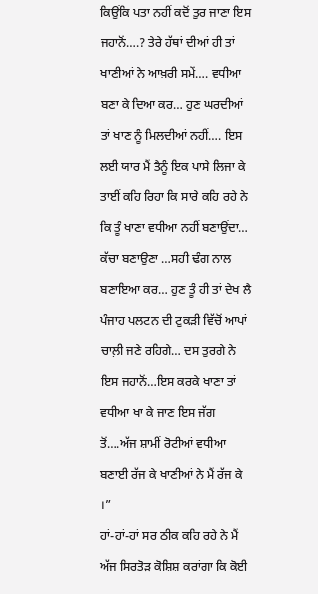ਕਿਉਂਕਿ ਪਤਾ ਨਹੀਂ ਕਦੋਂ ਤੁਰ ਜਾਣਾ ਇਸ ਜਹਾਨੋਂ….? ਤੇਰੇ ਹੱਥਾਂ ਦੀਆਂ ਹੀ ਤਾਂ ਖਾਣੀਆਂ ਨੇ ਆਖ਼ਰੀ ਸਮੇਂ…. ਵਧੀਆ ਬਣਾ ਕੇ ਦਿਆ ਕਰ… ਹੁਣ ਘਰਦੀਆਂ ਤਾਂ ਖਾਣ ਨੂੰ ਮਿਲਦੀਆਂ ਨਹੀਂ…. ਇਸ ਲਈ ਯਾਰ ਮੈਂ ਤੈਨੂੰ ਇਕ ਪਾਸੇ ਲਿਜਾ ਕੇ ਤਾਈਂ ਕਹਿ ਰਿਹਾ ਕਿ ਸਾਰੇ ਕਹਿ ਰਹੇ ਨੇ ਕਿ ਤੂੰ ਖਾਣਾ ਵਧੀਆ ਨਹੀਂ ਬਣਾਉਂਦਾ… ਕੱਚਾ ਬਣਾਉਣਾ …ਸਹੀ ਢੰਗ ਨਾਲ ਬਣਾਇਆ ਕਰ… ਹੁਣ ਤੂੰ ਹੀ ਤਾਂ ਦੇਖ ਲੈ ਪੰਜਾਹ ਪਲਟਨ ਦੀ ਟੁਕੜੀ ਵਿੱਚੋਂ ਆਪਾਂ ਚਾਲ਼ੀ ਜਣੇ ਰਹਿਗੇ… ਦਸ ਤੁਰਗੇ ਨੇ ਇਸ ਜਹਾਨੋਂ…ਇਸ ਕਰਕੇ ਖਾਣਾ ਤਾਂ ਵਧੀਆ ਖਾ ਕੇ ਜਾਣ ਇਸ ਜੱਗ ਤੋਂ….ਅੱਜ ਸ਼ਾਮੀਂ ਰੋਟੀਆਂ ਵਧੀਆ ਬਣਾਈ ਰੱਜ ਕੇ ਖਾਣੀਆਂ ਨੇ ਮੈਂ ਰੱਜ ਕੇ ।”
ਹਾਂ-ਹਾਂ-ਹਾਂ ਸਰ ਠੀਕ ਕਹਿ ਰਹੇ ਨੇ ਮੈਂ ਅੱਜ ਸਿਰਤੋੜ ਕੋਸ਼ਿਸ਼ ਕਰਾਂਗਾ ਕਿ ਕੋਈ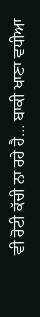ਵੀ ਰੋਟੀ ਕੱਚੀ ਨਾ ਰਹੇ ਹੈ… ਬਾਕੀ ਖਾਣਾ ਵਧੀਆ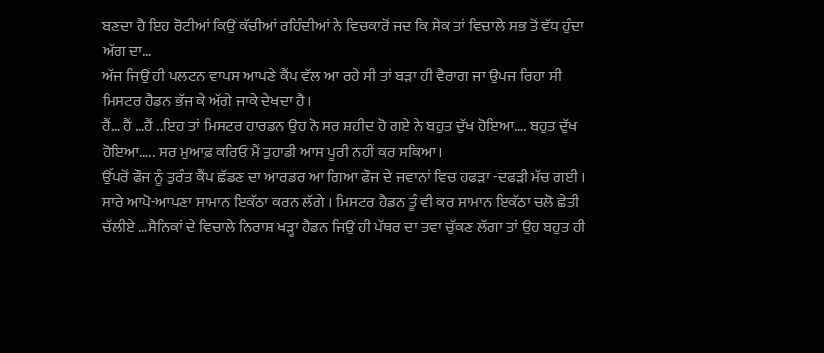ਬਣਦਾ ਹੈ ਇਹ ਰੋਟੀਆਂ ਕਿਉਂ ਕੱਚੀਆਂ ਰਹਿੰਦੀਆਂ ਨੇ ਵਿਚਕਾਰੋਂ ਜਦ ਕਿ ਸੇਕ ਤਾਂ ਵਿਚਾਲੇ ਸਭ ਤੋਂ ਵੱਧ ਹੁੰਦਾ ਅੱਗ ਦਾ…
ਅੱਜ ਜਿਉਂ ਹੀ ਪਲਟਨ ਵਾਪਸ ਆਪਣੇ ਕੈਂਪ ਵੱਲ ਆ ਰਹੇ ਸੀ ਤਾਂ ਬੜਾ ਹੀ ਵੈਰਾਗ ਜਾ ਉਪਜ ਰਿਹਾ ਸੀ ਮਿਸਟਰ ਹੈਡਨ ਭੱਜ ਕੇ ਅੱਗੇ ਜਾਕੇ ਦੇਖਦਾ ਹੈ।
ਹੈਂ… ਹੈਂ …ਹੈਂ ..ਇਹ ਤਾਂ ਮਿਸਟਰ ਹਾਰਡਨ ਉਹ ਨੋ ਸਰ ਸ਼ਹੀਦ ਹੋ ਗਏ ਨੇ ਬਹੁਤ ਦੁੱਖ ਹੋਇਆ…. ਬਹੁਤ ਦੁੱਖ ਹੋਇਆ….. ਸਰ ਮੁਆਫ਼ ਕਰਿਓ ਮੈਂ ਤੁਹਾਡੀ ਆਸ ਪੂਰੀ ਨਹੀਂ ਕਰ ਸਕਿਆ।
ਉੱਪਰੋਂ ਫੌਜ ਨੂੰ ਤੁਰੰਤ ਕੈਂਪ ਛੱਡਣ ਦਾ ਆਰਡਰ ਆ ਗਿਆ ਫੌਜ ਦੇ ਜਵਾਨਾਂ ਵਿਚ ਹਫੜਾ -ਦਫੜੀ ਮੱਚ ਗਈ । ਸਾਰੇ ਆਪੋ-ਆਪਣਾ ਸਾਮਾਨ ਇਕੱਠਾ ਕਰਨ ਲੱਗੇ । ਮਿਸਟਰ ਹੈਡਨ ਤੂੰ ਵੀ ਕਰ ਸਾਮਾਨ ਇਕੱਠਾ ਚਲੋ ਛੇਤੀ ਚੱਲੀਏ …ਸੈਨਿਕਾਂ ਦੇ ਵਿਚਾਲੇ ਨਿਰਾਸ਼ ਖੜ੍ਹਾ ਹੈਡਨ ਜਿਉਂ ਹੀ ਪੱਥਰ ਦਾ ਤਵਾ ਚੁੱਕਣ ਲੱਗਾ ਤਾਂ ਉਹ ਬਹੁਤ ਹੀ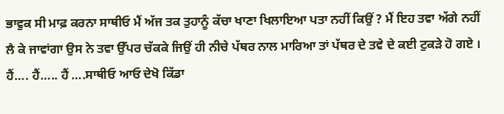ਭਾਵੁਕ ਸੀ ਮਾਫ਼ ਕਰਨਾ ਸਾਥੀਓ ਮੈਂ ਅੱਜ ਤਕ ਤੁਹਾਨੂੰ ਕੱਚਾ ਖਾਣਾ ਖਿਲਾਇਆ ਪਤਾ ਨਹੀਂ ਕਿਉਂ ? ਮੈਂ ਇਹ ਤਵਾ ਅੱਗੇ ਨਹੀਂ ਲੈ ਕੇ ਜਾਵਾਂਗਾ ਉਸ ਨੇ ਤਵਾ ਉੱਪਰ ਚੱਕਕੇ ਜਿਉਂ ਹੀ ਨੀਚੇ ਪੱਥਰ ਨਾਲ ਮਾਰਿਆ ਤਾਂ ਪੱਥਰ ਦੇ ਤਵੇ ਦੇ ਕਈ ਟੁਕੜੇ ਹੋ ਗਏ । ਹੈਂ…. ਹੈਂ….. ਹੈਂ ….ਸਾਥੀਓ ਆਓ ਦੇਖੋ ਕਿੱਡਾ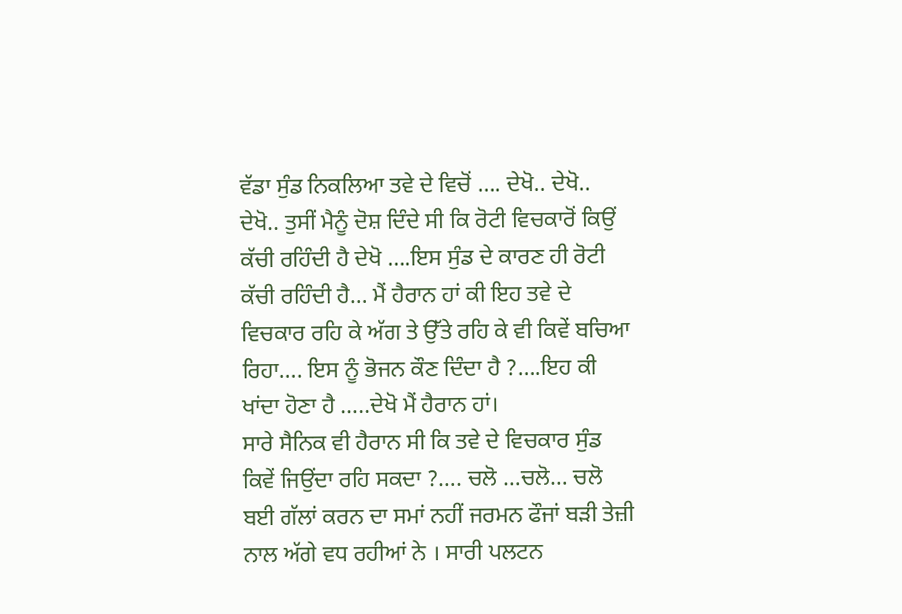ਵੱਡਾ ਸੁੰਡ ਨਿਕਲਿਆ ਤਵੇ ਦੇ ਵਿਚੋਂ …. ਦੇਖੋ.. ਦੇਖੋ.. ਦੇਖੋ.. ਤੁਸੀਂ ਮੈਨੂੰ ਦੋਸ਼ ਦਿੰਦੇ ਸੀ ਕਿ ਰੋਟੀ ਵਿਚਕਾਰੋਂ ਕਿਉਂ ਕੱਚੀ ਰਹਿੰਦੀ ਹੈ ਦੇਖੋ ….ਇਸ ਸੁੰਡ ਦੇ ਕਾਰਣ ਹੀ ਰੋਟੀ ਕੱਚੀ ਰਹਿੰਦੀ ਹੈ… ਮੈਂ ਹੈਰਾਨ ਹਾਂ ਕੀ ਇਹ ਤਵੇ ਦੇ ਵਿਚਕਾਰ ਰਹਿ ਕੇ ਅੱਗ ਤੇ ਉੱਤੇ ਰਹਿ ਕੇ ਵੀ ਕਿਵੇਂ ਬਚਿਆ ਰਿਹਾ…. ਇਸ ਨੂੰ ਭੋਜਨ ਕੌਣ ਦਿੰਦਾ ਹੈ ?….ਇਹ ਕੀ ਖਾਂਦਾ ਹੋਣਾ ਹੈ …..ਦੇਖੋ ਮੈਂ ਹੈਰਾਨ ਹਾਂ।
ਸਾਰੇ ਸੈਨਿਕ ਵੀ ਹੈਰਾਨ ਸੀ ਕਿ ਤਵੇ ਦੇ ਵਿਚਕਾਰ ਸੁੰਡ ਕਿਵੇਂ ਜਿਉਂਦਾ ਰਹਿ ਸਕਦਾ ?…. ਚਲੋ …ਚਲੋ… ਚਲੋ ਬਈ ਗੱਲਾਂ ਕਰਨ ਦਾ ਸਮਾਂ ਨਹੀਂ ਜਰਮਨ ਫੌਜਾਂ ਬੜੀ ਤੇਜ਼ੀ ਨਾਲ ਅੱਗੇ ਵਧ ਰਹੀਆਂ ਨੇ । ਸਾਰੀ ਪਲਟਨ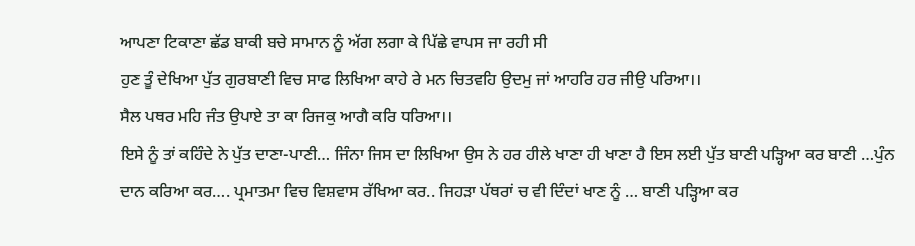ਆਪਣਾ ਟਿਕਾਣਾ ਛੱਡ ਬਾਕੀ ਬਚੇ ਸਾਮਾਨ ਨੂੰ ਅੱਗ ਲਗਾ ਕੇ ਪਿੱਛੇ ਵਾਪਸ ਜਾ ਰਹੀ ਸੀ
ਹੁਣ ਤੂੰ ਦੇਖਿਆ ਪੁੱਤ ਗੁਰਬਾਣੀ ਵਿਚ ਸਾਫ ਲਿਖਿਆ ਕਾਹੇ ਰੇ ਮਨ ਚਿਤਵਹਿ ਉਦਮੁ ਜਾਂ ਆਹਰਿ ਹਰ ਜੀਉ ਪਰਿਆ।।
ਸੈਲ ਪਥਰ ਮਹਿ ਜੰਤ ਉਪਾਏ ਤਾ ਕਾ ਰਿਜਕੁ ਆਗੈ ਕਰਿ ਧਰਿਆ।।
ਇਸੇ ਨੂੰ ਤਾਂ ਕਹਿੰਦੇ ਨੇ ਪੁੱਤ ਦਾਣਾ-ਪਾਣੀ… ਜਿੰਨਾ ਜਿਸ ਦਾ ਲਿਖਿਆ ਉਸ ਨੇ ਹਰ ਹੀਲੇ ਖਾਣਾ ਹੀ ਖਾਣਾ ਹੈ ਇਸ ਲਈ ਪੁੱਤ ਬਾਣੀ ਪੜ੍ਹਿਆ ਕਰ ਬਾਣੀ …ਪੁੰਨ ਦਾਨ ਕਰਿਆ ਕਰ…. ਪ੍ਰਮਾਤਮਾ ਵਿਚ ਵਿਸ਼ਵਾਸ ਰੱਖਿਆ ਕਰ.. ਜਿਹੜਾ ਪੱਥਰਾਂ ਚ ਵੀ ਦਿੰਦਾਂ ਖਾਣ ਨੂੰ … ਬਾਣੀ ਪੜ੍ਹਿਆ ਕਰ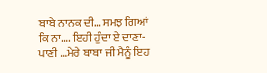ਬਾਬੇ ਨਾਨਕ ਦੀ… ਸਮਝ ਗਿਆਂ ਕਿ ਨਾ…. ਇਹੀ ਹੁੰਦਾ ਏ ਦਾਣਾ-ਪਾਣੀ …ਮੇਰੇ ਬਾਬਾ ਜੀ ਮੈਨੂੰ ਇਹ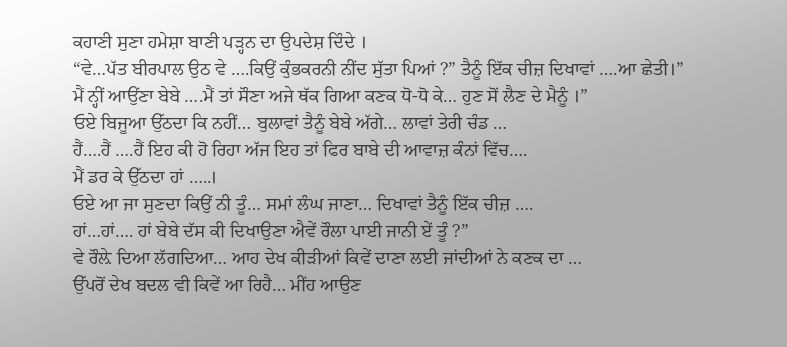ਕਹਾਣੀ ਸੁਣਾ ਹਮੇਸ਼ਾ ਬਾਣੀ ਪੜ੍ਹਨ ਦਾ ਉਪਦੇਸ਼ ਦਿੰਦੇ ।
“ਵੇ…ਪੱਤ ਬੀਰਪਾਲ ਉਠ ਵੇ ….ਕਿਉਂ ਕੁੰਭਕਰਨੀ ਨੀਂਦ ਸੁੱਤਾ ਪਿਆਂ ?” ਤੈਨੂੰ ਇੱਕ ਚੀਜ਼ ਦਿਖਾਵਾਂ ….ਆ ਛੇਤੀ।”
ਮੈਂ ਨ੍ਹੀਂ ਆਉਂਣਾ ਬੇਬੇ ….ਮੈਂ ਤਾਂ ਸੌਣਾ ਅਜੇ ਥੱਕ ਗਿਆ ਕਣਕ ਧੋ-ਧੋ ਕੇ… ਹੁਣ ਸੋਂ ਲੈਣ ਦੇ ਮੈਨੂੰ ।”
ਓਏ ਬਿਜੂਆ ਉੱਠਦਾ ਕਿ ਨਹੀਂ… ਬੁਲਾਵਾਂ ਤੈਨੂੰ ਬੇਬੇ ਅੱਗੇ… ਲਾਵਾਂ ਤੇਰੀ ਚੰਡ …
ਹੈਂ….ਹੈਂ ….ਹੈਂ ਇਹ ਕੀ ਹੋ ਰਿਹਾ ਅੱਜ ਇਹ ਤਾਂ ਫਿਰ ਬਾਬੇ ਦੀ ਆਵਾਜ਼ ਕੰਨਾਂ ਵਿੱਚ….
ਮੈਂ ਡਰ ਕੇ ਉੱਠਦਾ ਹਾਂ …..।
ਓਏ ਆ ਜਾ ਸੁਣਦਾ ਕਿਉਂ ਨੀ ਤੂੰ… ਸਮਾਂ ਲੰਘ ਜਾਣਾ… ਦਿਖਾਵਾਂ ਤੈਨੂੰ ਇੱਕ ਚੀਜ਼ ….
ਹਾਂ…ਹਾਂ…. ਹਾਂ ਬੇਬੇ ਦੱਸ ਕੀ ਦਿਖਾਉਣਾ ਐਵੇਂ ਰੌਲਾ ਪਾਈ ਜਾਨੀ ਏਂ ਤੂੰ ?”
ਵੇ ਰੌਲ਼ੇ ਦਿਆ ਲੱਗਦਿਆ… ਆਹ ਦੇਖ ਕੀੜੀਆਂ ਕਿਵੇਂ ਦਾਣਾ ਲਈ ਜਾਂਦੀਆਂ ਨੇ ਕਣਕ ਦਾ …
ਉੱਪਰੋਂ ਦੇਖ ਬਦਲ ਵੀ ਕਿਵੇਂ ਆ ਰਿਹੈ… ਮੀਂਹ ਆਉਣ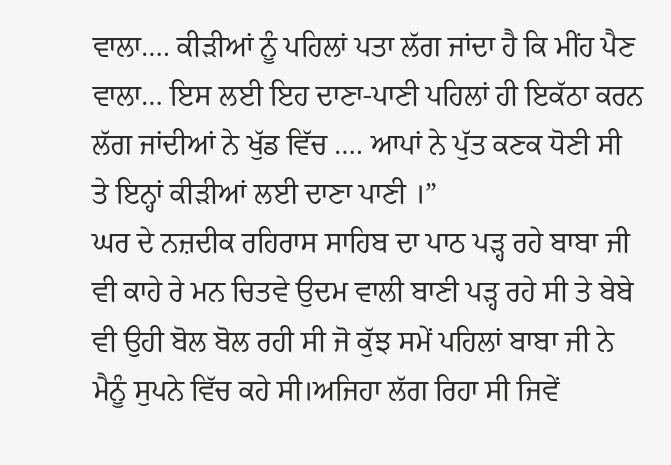ਵਾਲਾ…. ਕੀੜੀਆਂ ਨੂੰ ਪਹਿਲਾਂ ਪਤਾ ਲੱਗ ਜਾਂਦਾ ਹੈ ਕਿ ਮੀਂਹ ਪੈਣ ਵਾਲਾ… ਇਸ ਲਈ ਇਹ ਦਾਣਾ-ਪਾਣੀ ਪਹਿਲਾਂ ਹੀ ਇਕੱਠਾ ਕਰਨ ਲੱਗ ਜਾਂਦੀਆਂ ਨੇ ਖੁੱਡ ਵਿੱਚ …. ਆਪਾਂ ਨੇ ਪੁੱਤ ਕਣਕ ਧੋਣੀ ਸੀ ਤੇ ਇਨ੍ਹਾਂ ਕੀੜੀਆਂ ਲਈ ਦਾਣਾ ਪਾਣੀ ।”
ਘਰ ਦੇ ਨਜ਼ਦੀਕ ਰਹਿਰਾਸ ਸਾਹਿਬ ਦਾ ਪਾਠ ਪੜ੍ਹ ਰਹੇ ਬਾਬਾ ਜੀ ਵੀ ਕਾਹੇ ਰੇ ਮਨ ਚਿਤਵੇ ਉਦਮ ਵਾਲੀ ਬਾਣੀ ਪੜ੍ਹ ਰਹੇ ਸੀ ਤੇ ਬੇਬੇ ਵੀ ਉਹੀ ਬੋਲ ਬੋਲ ਰਹੀ ਸੀ ਜੋ ਕੁੱਝ ਸਮੇਂ ਪਹਿਲਾਂ ਬਾਬਾ ਜੀ ਨੇ ਮੈਨੂੰ ਸੁਪਨੇ ਵਿੱਚ ਕਹੇ ਸੀ।ਅਜਿਹਾ ਲੱਗ ਰਿਹਾ ਸੀ ਜਿਵੇਂ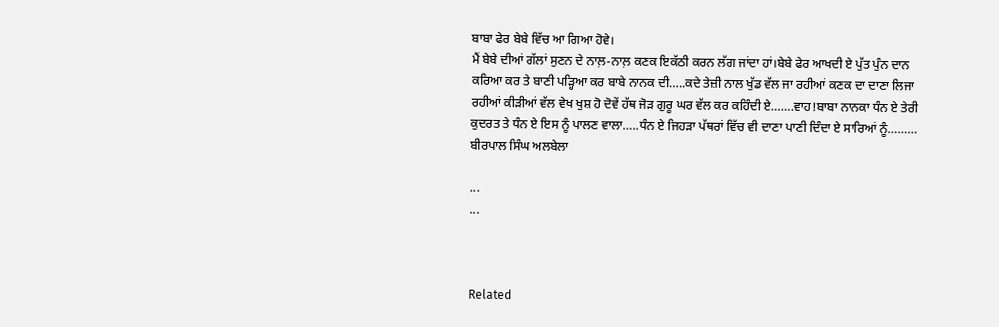ਬਾਬਾ ਫੇਰ ਬੇਬੇ ਵਿੱਚ ਆ ਗਿਆ ਹੋਵੇ।
ਮੈਂ ਬੇਬੇ ਦੀਆਂ ਗੱਲਾਂ ਸੁਣਨ ਦੇ ਨਾਲ਼-ਨਾਲ਼ ਕਣਕ ਇਕੱਠੀ ਕਰਨ ਲੱਗ ਜਾਂਦਾ ਹਾਂ।ਬੇਬੇ ਫੇਰ ਆਖਦੀ ਏ ਪੁੱਤ ਪੁੰਨ ਦਾਨ ਕਰਿਆ ਕਰ ਤੇ ਬਾਣੀ ਪੜ੍ਹਿਆ ਕਰ ਬਾਬੇ ਨਾਨਕ ਦੀ…..ਕਦੇ ਤੇਜ਼ੀ ਨਾਲ ਖੁੱਡ ਵੱਲ ਜਾ ਰਹੀਆਂ ਕਣਕ ਦਾ ਦਾਣਾ ਲਿਜਾ ਰਹੀਆਂ ਕੀੜੀਆਂ ਵੱਲ ਵੇਖ ਖੁਸ਼ ਹੋ ਦੋਵੇਂ ਹੱਥ ਜੋੜ ਗੁਰੂ ਘਰ ਵੱਲ ਕਰ ਕਹਿੰਦੀ ਏ…….ਵਾਹ!ਬਾਬਾ ਨਾਨਕਾ ਧੰਨ ਏ ਤੇਰੀ ਕੁਦਰਤ ਤੇ ਧੰਨ ਏ ਇਸ ਨੂੰ ਪਾਲਣ ਵਾਲਾ…..ਧੰਨ ਏ ਜਿਹੜਾ ਪੱਥਰਾਂ ਵਿੱਚ ਵੀ ਦਾਣਾ ਪਾਣੀ ਦਿੰਦਾ ਏ ਸਾਰਿਆਂ ਨੂੰ………
ਬੀਰਪਾਲ ਸਿੰਘ ਅਲਬੇਲਾ

...
...



Related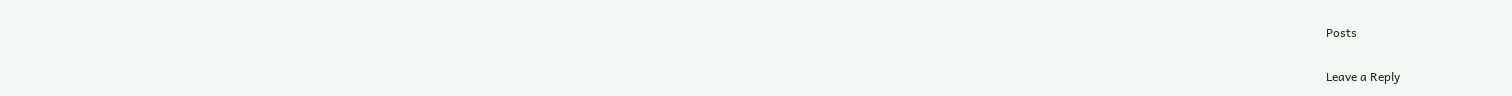Posts

Leave a Reply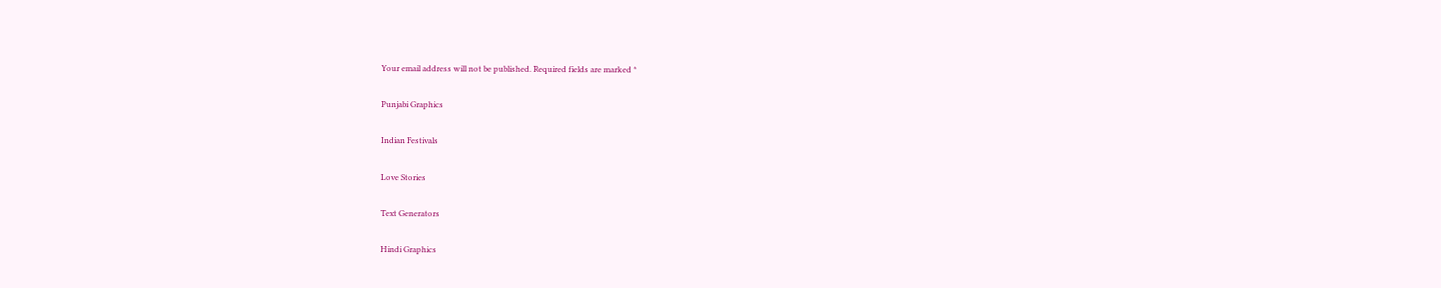Your email address will not be published. Required fields are marked *

Punjabi Graphics

Indian Festivals

Love Stories

Text Generators

Hindi Graphics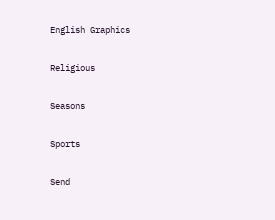English Graphics

Religious

Seasons

Sports

Send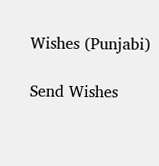Wishes (Punjabi)

Send Wishes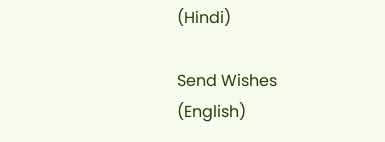(Hindi)

Send Wishes (English)